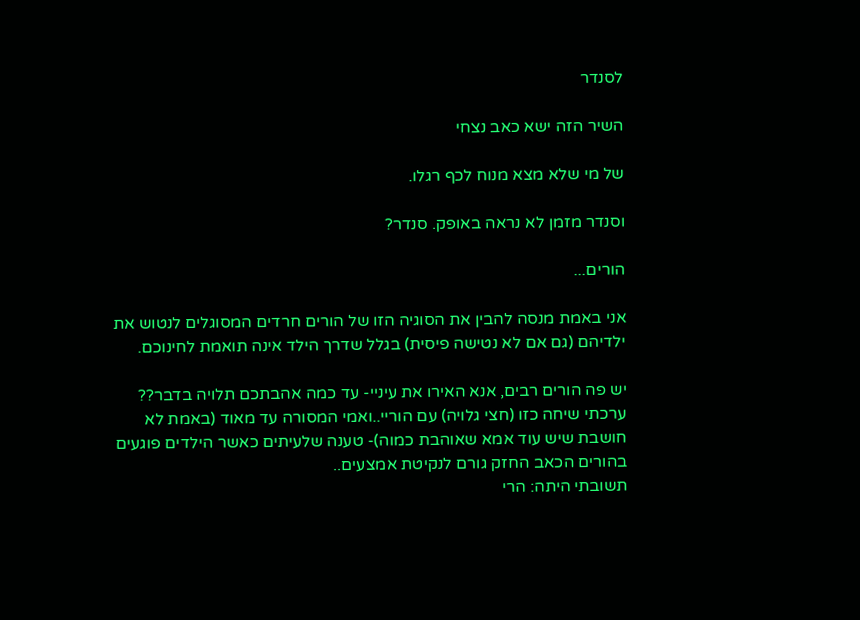לסנדר

השיר הזה ישא כאב נצחי

של מי שלא מצא מנוח לכף רגלו.

וסנדר מזמן לא נראה באופק. סנדר?

הורים...

אני באמת מנסה להבין את הסוגיה הזו של הורים חרדים המסוגלים לנטוש את ילדיהם (גם אם לא נטישה פיסית) בגלל שדרך הילד אינה תואמת לחינוכם.

יש פה הורים רבים, אנא האירו את עיניי- עד כמה אהבתכם תלויה בדבר??
ערכתי שיחה כזו (חצי גלויה) עם הוריי..ואמי המסורה עד מאוד (באמת לא חושבת שיש עוד אמא שאוהבת כמוה)- טענה שלעיתים כאשר הילדים פוגעים בהורים הכאב החזק גורם לנקיטת אמצעים..
תשובתי היתה: הרי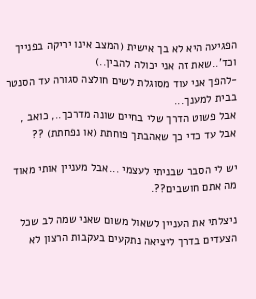הפגיעה היא לא בך אישית (המצב אינו יריקה בפנייך וכד'..שאת זה אני יכולה להבין..)
-להפך אני עוד מסוגלת לשים חולצה סגורה עד הסנטר בבית למענך...
אבל פשוט הדרך שלי בחיים שונה מדרכך.., כואב , אבל עד כדי כך שאהבתך פוחתת (או נפחתת) ??

יש לי הסבר שבניתי לעצמי ...אבל מעניין אותי מאוד מה אתם חושבים??.

ניצלתי את העניין לשאול משום שאני שמה לב שכל הצעדים בדרך ליציאה נתקעים בעקבות הרצון לא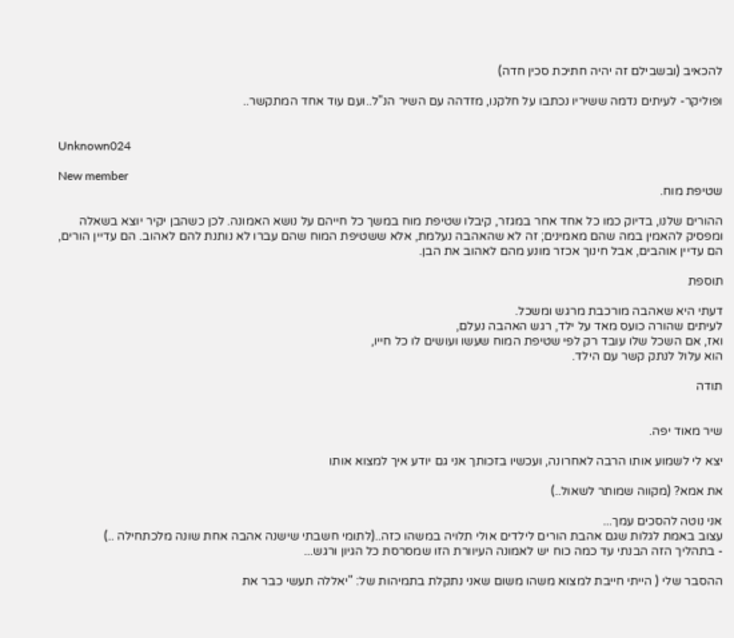להכאיב (ובשבילם זה יהיה חתיכת סכין חדה)

ופוליקר- לעיתים נדמה ששיריו נכתבו על חלקנו, מזדהה עם השיר הנ"ל..ועם עוד אחד המתקשר..


Unknown024

New member
שטיפת מוח.

ההורים שלנו, בדיוק כמו כל אחד אחר במגזר, קיבלו שטיפת מוח במשך כל חייהם על נושא האמונה. לכן כשהבן יקיר יוצא בשאלה ומפסיק להאמין במה שהם מאמינים; זה לא שהאהבה נעלמת, אלא ששטיפת המוח שהם עברו לא נותנת להם לאהוב. הם עדיין הורים, הם עדיין אוהבים, אבל חינוך אכזר מונע מהם לאהוב את הבן.

תוספת

דעתי היא שאהבה מורכבת מרגש ומשכל.
לעיתים שהורה כועס מאד על ילד, רגש האהבה נעלם,
ואז, אם השכל שלו עובד רק לפי שטיפת המוח שעשו ועושים לו כל חייו,
הוא עלול לנתק קשר עם הילד.

תודה


שיר מאוד יפה.

יצא לי לשמוע אותו הרבה לאחרונה, ועכשיו בזכותך אני גם יודע איך למצוא אותו

את אמא? (מקווה שמותר לשאול..)

אני נוטה להסכים עמך...
עצוב באמת לגלות שגם אהבת הורים לילדים אולי תלויה במשהו כזה..(לתומי חשבתי שישנה אהבה אחת שונה מלכתחילה ..)
- בתהליך הזה הבנתי עד כמה כוח יש לאמונה העיוורת הזו שמסרסת כל הגיון ורגש...

ההסבר שלי ( הייתי חייבת למצוא משהו משום שאני נתקלת בתמיהות של: "יאללה תעשי כבר את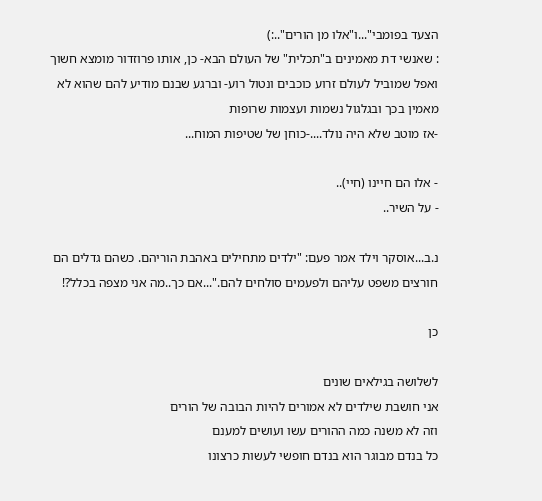הצעד בפומבי"...ו"אלו מן הורים"..:)
: שאנשי דת מאמינים ב"תכלית" של העולם הבא- כן, אותו פרוזדור מומצא חשוך ואפל שמוביל לעולם זרוע כוכבים ונטול רוע- וברגע שבנם מודיע להם שהוא לא מאמין בכך ובגלגול נשמות ועצמות שרופות
-אז מוטב שלא היה נולד....-כוחן של שטיפות המוח...

- אלו הם חיינו (חיי)..
- על השיר..

נ.ב...אוסקר וילד אמר פעם: "ילדים מתחילים באהבת הוריהם. כשהם גדלים הם חורצים משפט עליהם ולפעמים סולחים להם."...אם כך..מה אני מצפה בכלל?!

כן

לשלושה בגילאים שונים
אני חושבת שילדים לא אמורים להיות הבובה של הורים
וזה לא משנה כמה ההורים עשו ועושים למענם
כל בנדם מבוגר הוא בנדם חופשי לעשות כרצונו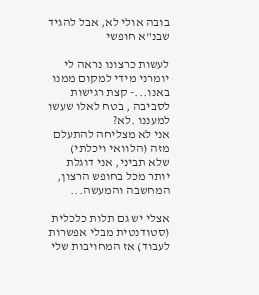בובה אולי לא, אבל להגיד שבנ"א חופשי

לעשות כרצונו נראה לי יומרני מידי למקום ממנו באנו...- קצת רגישות לסביבה , בטח לאלו שעשו למעננו .לא?
אני לא מצליחה להתעלם מזה (הלוואי ויכלתי)
שלא תביני, אני דוגלת יותר מכל בחופש הרצון, המחשבה והמעשה...

אצלי יש גם תלות כלכלית (סטודנטית מבלי אפשרות לעבוד) אז המחויבות שלי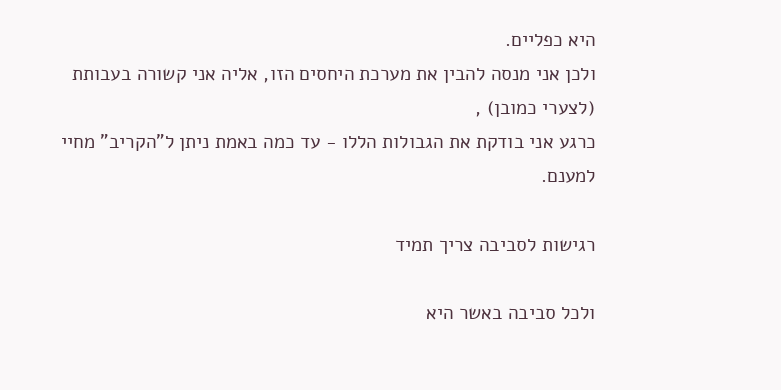היא כפליים.
ולכן אני מנסה להבין את מערכת היחסים הזו, אליה אני קשורה בעבותת (לצערי כמובן) ,
כרגע אני בודקת את הגבולות הללו - עד כמה באמת ניתן ל"הקריב" מחיי למענם.

רגישות לסביבה צריך תמיד

ולכל סביבה באשר היא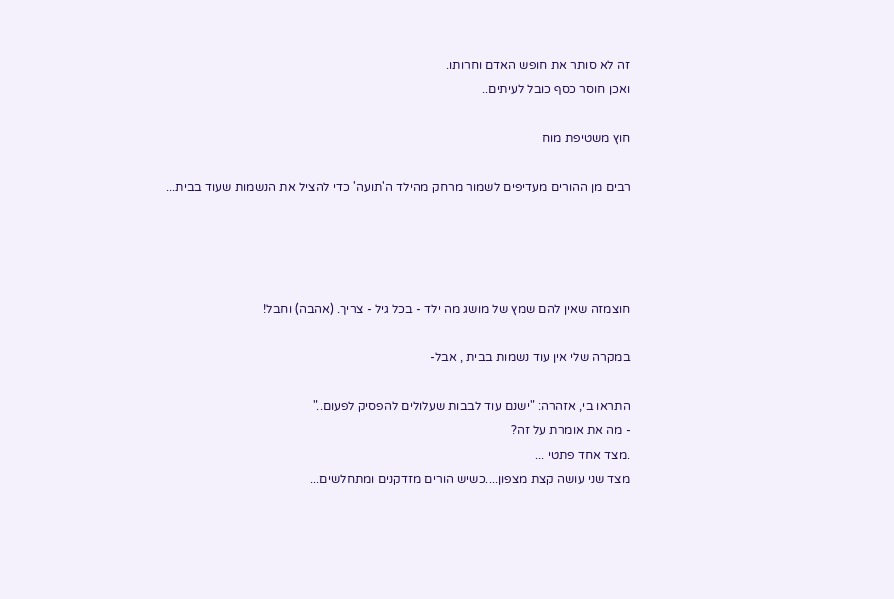זה לא סותר את חופש האדם וחרותו.
ואכן חוסר כסף כובל לעיתים..

חוץ משטיפת מוח

רבים מן ההורים מעדיפים לשמור מרחק מהילד ה'תועה' כדי להציל את הנשמות שעוד בבית...




חוצמזה שאין להם שמץ של מושג מה ילד - בכל גיל - צריך. (אהבה) וחבל!

במקרה שלי אין עוד נשמות בבית , אבל-

התראו בי, אזהרה: "ישנם עוד לבבות שעלולים להפסיק לפעום.."
- מה את אומרת על זה?
.מצד אחד פתטי ...
מצד שני עושה קצת מצפון....כשיש הורים מזדקנים ומתחלשים...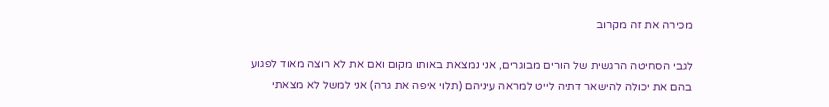מכירה את זה מקרוב

לגבי הסחיטה הרגשית של הורים מבוגרים, אני נמצאת באותו מקום ואם את לא רוצה מאוד לפגוע בהם את יכולה להישאר דתיה לייט למראה עיניהם (תלוי איפה את גרה) אני למשל לא מצאתי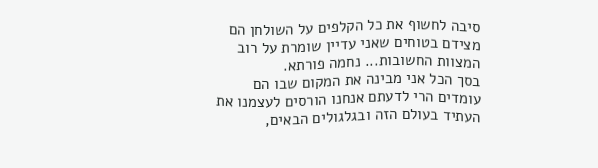סיבה לחשוף את כל הקלפים על השולחן הם מצידם בטוחים שאני עדיין שומרת על רוב המצוות החשובות... נחמה פורתא.
בסך הכל אני מבינה את המקום שבו הם עומדים הרי לדעתם אנחנו הורסים לעצמנו את העתיד בעולם הזה ובגלגולים הבאים,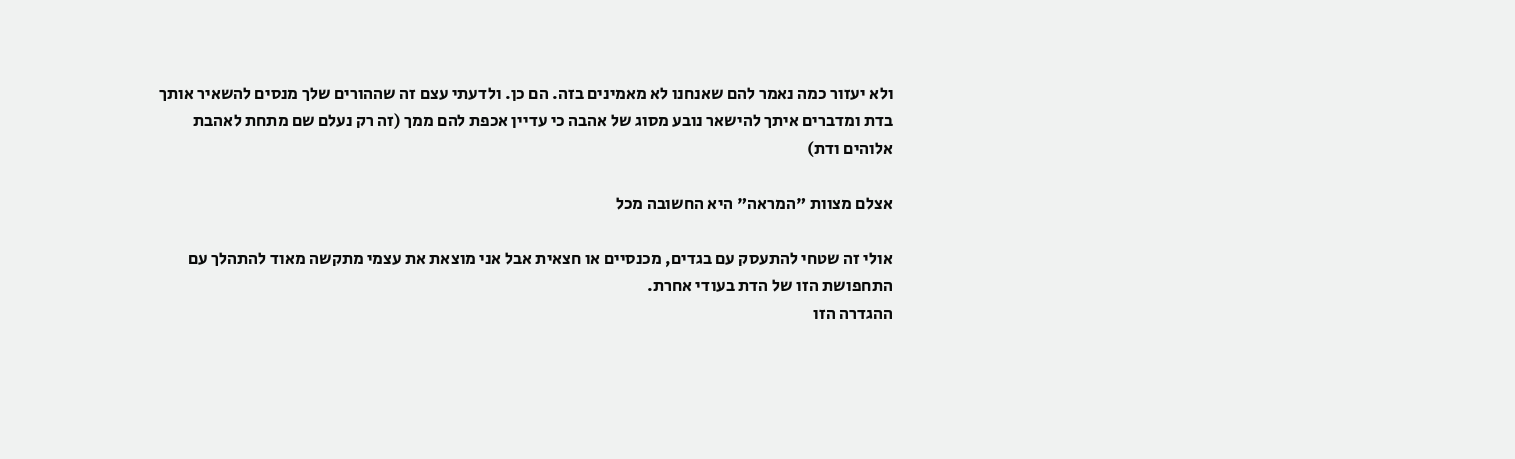ולא יעזור כמה נאמר להם שאנחנו לא מאמינים בזה. הם כן. ולדעתי עצם זה שההורים שלך מנסים להשאיר אותך בדת ומדברים איתך להישאר נובע מסוג של אהבה כי עדיין אכפת להם ממך (זה רק נעלם שם מתחת לאהבת אלוהים ודת)

אצלם מצוות "המראה" היא החשובה מכל

אולי זה שטחי להתעסק עם בגדים, מכנסיים או חצאית אבל אני מוצאת את עצמי מתקשה מאוד להתהלך עם התחפושת הזו של הדת בעודי אחרת.
ההגדרה הזו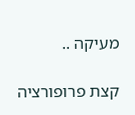מעיקה ..

קצת פרופורציה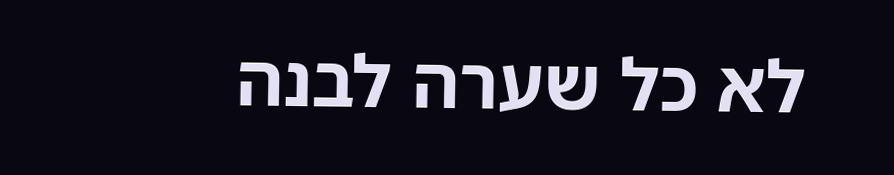לא כל שערה לבנה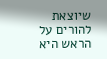שיוצאת להורים על הראש היא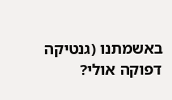באשמתנו (גנטיקה דפוקה אולי?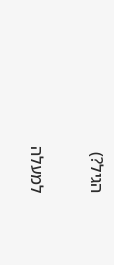הגיל?)

למעלה